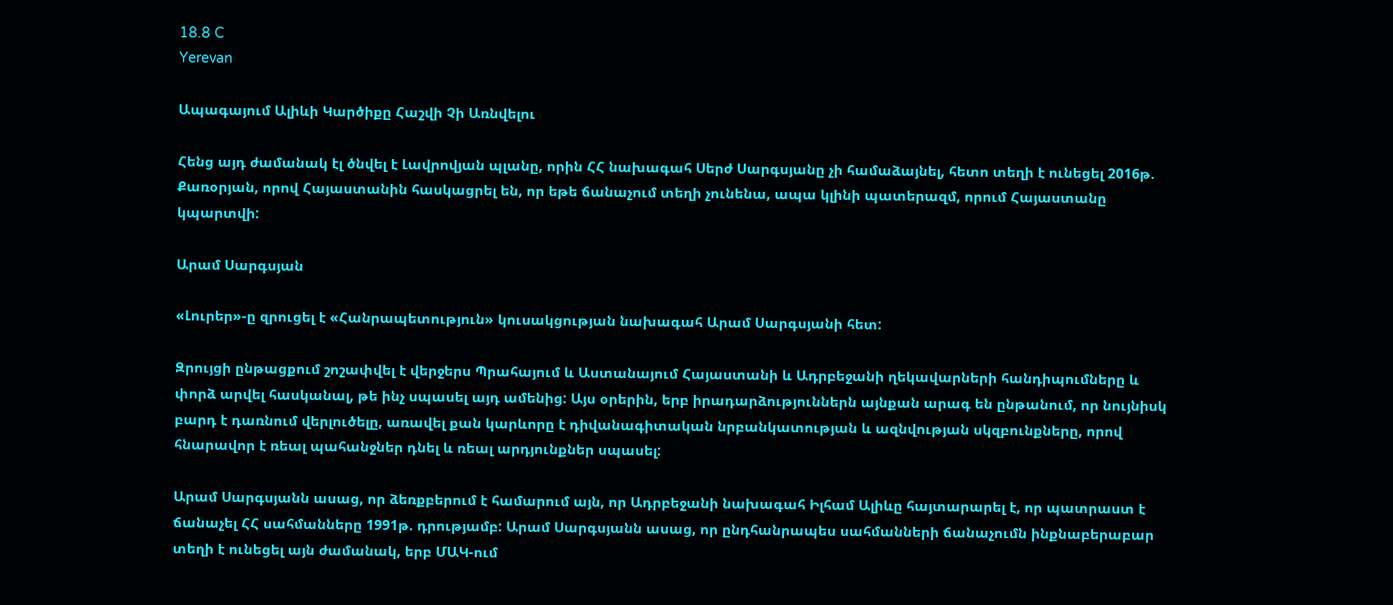18.8 C
Yerevan

Ապագայում Ալիևի Կարծիքը Հաշվի Չի Առնվելու

Հենց այդ ժամանակ էլ ծնվել է Լավրովյան պլանը, որին ՀՀ նախագահ Սերժ Սարգսյանը չի համաձայնել, հետո տեղի է ունեցել 2016թ. Քառօրյան, որով Հայաստանին հասկացրել են, որ եթե ճանաչում տեղի չունենա, ապա կլինի պատերազմ, որում Հայաստանը կպարտվի:

Արամ Սարգսյան

«Լուրեր»-ը զրուցել է «Հանրապետություն» կուսակցության նախագահ Արամ Սարգսյանի հետ:

Զրույցի ընթացքում շոշափվել է վերջերս Պրահայում և Աստանայում Հայաստանի և Ադրբեջանի ղեկավարների հանդիպումները և փորձ արվել հասկանալ, թե ինչ սպասել այդ ամենից: Այս օրերին, երբ իրադարձություններն այնքան արագ են ընթանում, որ նույնիսկ բարդ է դառնում վերլուծելը, առավել քան կարևորը է դիվանագիտական նրբանկատության և ազնվության սկզբունքները, որով հնարավոր է ռեալ պահանջներ դնել և ռեալ արդյունքներ սպասել:

Արամ Սարգսյանն ասաց, որ ձեռքբերում է համարում այն, որ Ադրբեջանի նախագահ Իլհամ Ալիևը հայտարարել է, որ պատրաստ է ճանաչել ՀՀ սահմանները 1991թ. դրությամբ: Արամ Սարգսյանն ասաց, որ ընդհանրապես սահմանների ճանաչումն ինքնաբերաբար տեղի է ունեցել այն ժամանակ, երբ ՄԱԿ-ում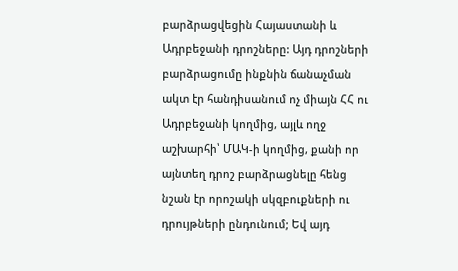բարձրացվեցին Հայաստանի և Ադրբեջանի դրոշները: Այդ դրոշների բարձրացումը ինքնին ճանաչման ակտ էր հանդիսանում ոչ միայն ՀՀ ու Ադրբեջանի կողմից, այլև ողջ աշխարհի՝ ՄԱԿ‑ի կողմից, քանի որ այնտեղ դրոշ բարձրացնելը հենց նշան էր որոշակի սկզբուքների ու դրույթների ընդունում; Եվ այդ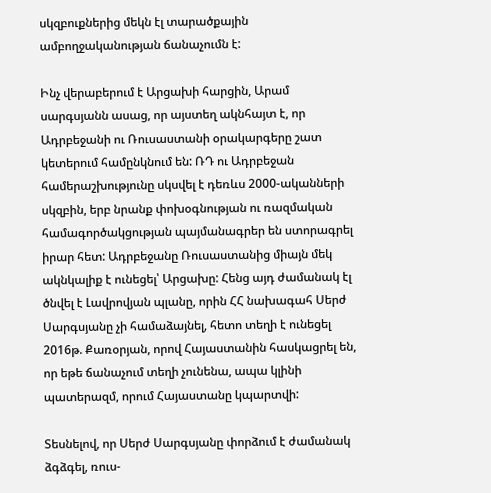սկզբուքներից մեկն էլ տարածքային ամբողջականության ճանաչումն է:

Ինչ վերաբերում է Արցախի հարցին, Արամ սարգսյանն ասաց, որ այստեղ ակնհայտ է, որ Ադրբեջանի ու Ռուսաստանի օրակարգերը շատ կետերում համընկնում են: ՌԴ ու Ադրբեջան համերաշխությունը սկսվել է դեռևս 2000-ականների սկզբին, երբ նրանք փոխօգնության ու ռազմական համագործակցության պայմանագրեր են ստորագրել իրար հետ: Ադրբեջանը Ռուսաստանից միայն մեկ ակնկալիք է ունեցել՝ Արցախը: Հենց այդ ժամանակ էլ ծնվել է Լավրովյան պլանը, որին ՀՀ նախագահ Սերժ Սարգսյանը չի համաձայնել, հետո տեղի է ունեցել 2016թ. Քառօրյան, որով Հայաստանին հասկացրել են, որ եթե ճանաչում տեղի չունենա, ապա կլինի պատերազմ, որում Հայաստանը կպարտվի:

Տեսնելով, որ Սերժ Սարգսյանը փորձում է ժամանակ ձգձգել, ռուս-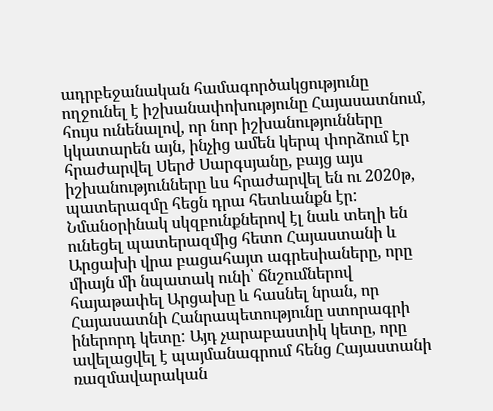ադրբեջանական համագործակցությունը ողջունել է իշխանափոխությունը Հայասատնում, հույս ունենալով, որ նոր իշխանությունները կկատարեն այն, ինչից ամեն կերպ փորձում էր հրաժարվել Սերժ Սարգսյանը, բայց այս իշխանությունները ևս հրաժարվել են ու 2020թ, պատերազմը հեցն դրա հետևանքն էր: Նմանօրինակ սկզբունքներով էլ նաև տեղի են ունեցել պատերազմից հետո Հայաստանի և Արցախի վրա բացահայտ ագրեսիաները, որը միայն մի նպատակ ունի՝ ճնշումներով հայաթափել Արցախը և հասնել նրան, որ Հայասատնի Հանրապետությունը ստորագրի իներորդ կետը: Այդ չարաբաստիկ կետը, որը ավելացվել է պայմանագրում հենց Հայաստանի ռազմավարական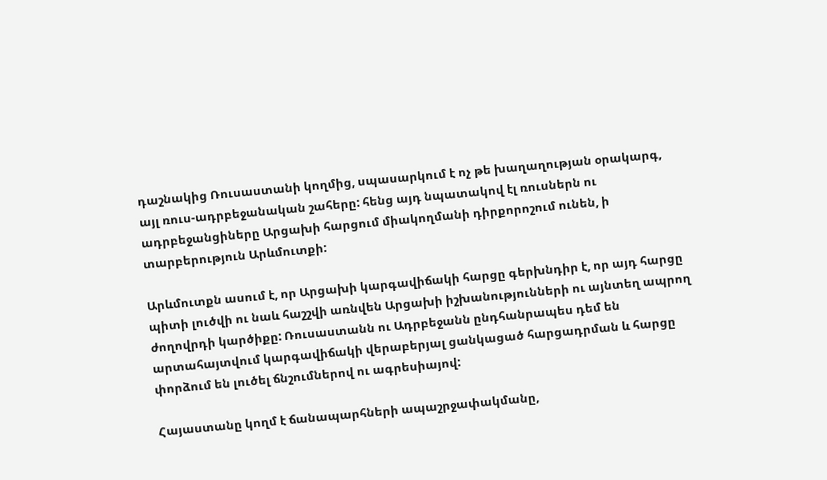դաշնակից Ռուսաստանի կողմից, սպասարկում է ոչ թե խաղաղության օրակարգ, այլ ռուս-ադրբեջանական շահերը: հենց այդ նպատակով էլ ռուսներն ու ադրբեջանցիները Արցախի հարցում միակողմանի դիրքորոշում ունեն, ի տարբերություն Արևմուտքի:

Արևմուտքն ասում է, որ Արցախի կարգավիճակի հարցը գերխնդիր է, որ այդ հարցը պիտի լուծվի ու նաև հաշշվի առնվեն Արցախի իշխանությունների ու այնտեղ ապրող ժողովրդի կարծիքը: Ռուսաստանն ու Ադրբեջանն ընդհանրապես դեմ են արտահայտվում կարգավիճակի վերաբերյալ ցանկացած հարցադրման և հարցը փորձում են լուծել ճնշումներով ու ագրեսիայով:

Հայաստանը կողմ է ճանապարհների ապաշրջափակմանը,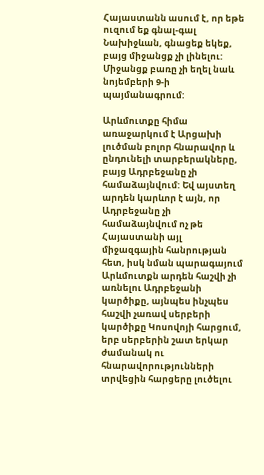Հայաստանն ասում է, որ եթե ուզում եք գնալ-գալ Նախիջևան, գնացեք եկեք, բայց միջանցք չի լինելու: Միջանցք բառը չի եղել նաև նոյեմբերի 9‑ի պայմանագրում:

Արևմուտքը հիմա առաջարկում է Արցախի լուծման բոլոր հնարավոր և ընդունելի տարբերակները, բայց Ադրբեջանը չի համաձայնվում: Եվ այստեղ արդեն կարևոր է այն, որ Ադրբեջանը չի համաձայնվում ոչ թե Հայաստանի այլ միջազգային հանրության հետ, իսկ նման պարագայում Արևմուտքն արդեն հաշվի չի առնելու Ադրբեջանի կարծիքը, այնպես ինչպես հաշվի չառավ սերբերի կարծիքը Կոսովոյի հարցում, երբ սերբերին շատ երկար ժամանակ ու հնարավորությունների տրվեցին հարցերը լուծելու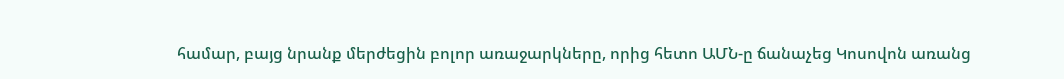համար, բայց նրանք մերժեցին բոլոր առաջարկները, որից հետո ԱՄՆ‑ը ճանաչեց Կոսովոն առանց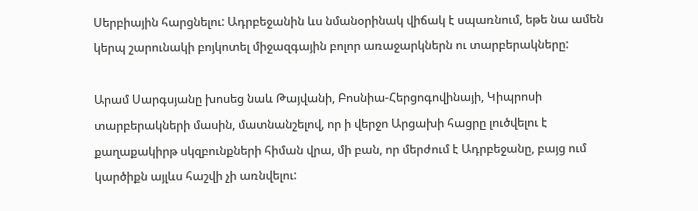Սերբիային հարցնելու: Ադրբեջանին ևս նմանօրինակ վիճակ է սպառնում, եթե նա ամեն կերպ շարունակի բոյկոտել միջազգային բոլոր առաջարկներն ու տարբերակները:

Արամ Սարգսյանը խոսեց նաև Թայվանի, Բոսնիա-Հերցոգովինայի, Կիպրոսի տարբերակների մասին, մատնանշելով, որ ի վերջո Արցախի հացրը լուծվելու է քաղաքակիրթ սկզբունքների հիման վրա, մի բան, որ մերժում է Ադրբեջանը, բայց ում կարծիքն այլևս հաշվի չի առնվելու: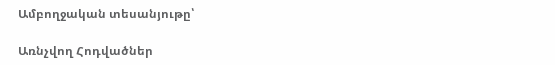Ամբողջական տեսանյութը՝

Առնչվող Հոդվածներ